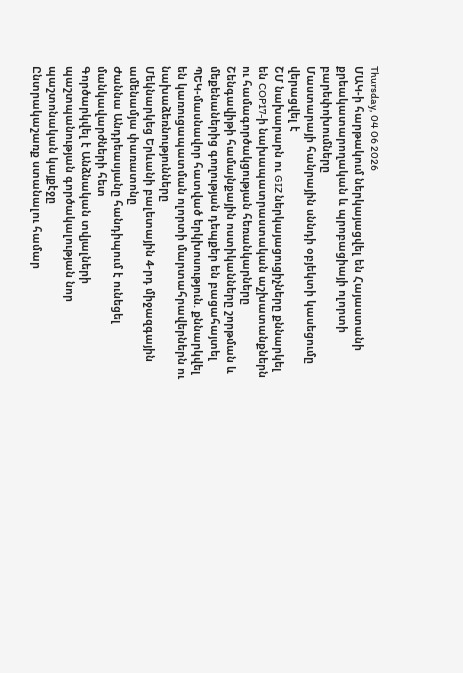Thursday, 04 06 2026
ՄԱԿ-ի հարթակում ներկայացվել են Հայաստանի քրեակատարողական և պրոբացիայի ոլորտի բարեփոխումները
Մաստարայի հանրային սննդի օբյեկտի կասեցումը վերացվել է
ՇՄ նախարարն ու GIZ ներկայացուցիչները քննարկել են COP17-ի նախապատրաստական աշխատանքներն ու համագործակցության հեռանկարները
Շենգավիթի համայնքային ոստիկանները շորթման և մեքենաներից գողության դեպքեր են բացահայտել
ՊԵԿ-մասնավոր հատված երկխոսություն. քննարկվել են կառուցապատման ոլորտի մարտահրավերներն ու նախաձեռնությունները
Մեկնարկեց Երևանի բալետային 4-րդ միջազգային ամենամյա փառատոնը
Ժաննա Անդրեասյանը հանդիպում է ունեցել մանկավարժների հետ
Գործարկվել է Անձնական տվյալների պաշտպանության գործակալության նոր պաշտոնական կայքէջը
Ընտրակաշառք ստանալու համար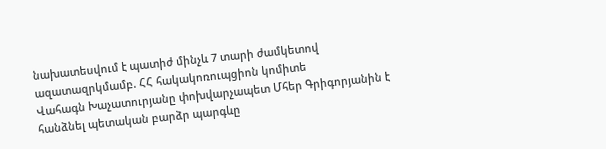նախատեսվում է պատիժ մինչև 7 տարի ժամկետով ազատազրկմամբ. ՀՀ հակակոռուպցիոն կոմիտե
Վահագն Խաչատուրյանը փոխվարչապետ Մհեր Գրիգորյանին է հանձնել պետական բարձր պարգևը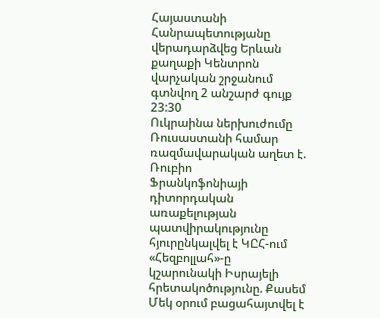Հայաստանի Հանրապետությանը վերադարձվեց Երևան քաղաքի Կենտրոն վարչական շրջանում գտնվող 2 անշարժ գույք
23:30
Ուկրաինա ներխուժումը Ռուսաստանի համար ռազմավարական աղետ է. Ռուբիո
Ֆրանկոֆոնիայի դիտորդական առաքելության պատվիրակությունը հյուրընկալվել է ԿԸՀ-ում
«Հեզբոլլահ»-ը կշարունակի Իսրայելի հրետակոծությունը. Քասեմ
Մեկ օրում բացահայտվել է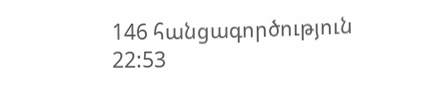146 հանցագործություն
22:53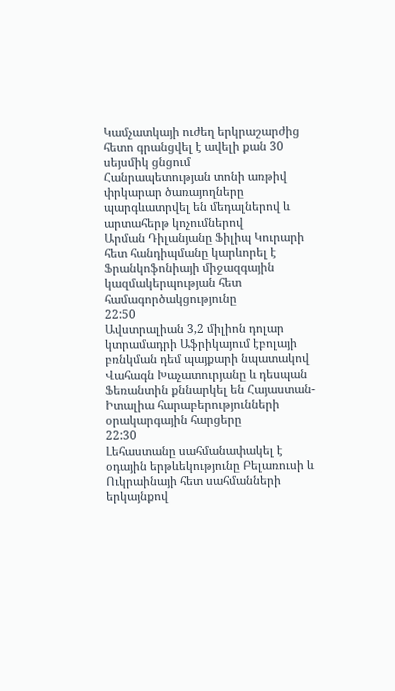Կամչատկայի ուժեղ երկրաշարժից հետո գրանցվել է ավելի քան 30 սեյսմիկ ցնցում
Հանրապետության տոնի առթիվ փրկարար ծառայողները պարգևատրվել են մեդալներով և արտահերթ կոչումներով
Արման Դիլանյանը Ֆիլիպ Կուրարի հետ հանդիպմանը կարևորել է Ֆրանկոֆոնիայի միջազգային կազմակերպության հետ համագործակցությունը
22:50
Ավստրալիան 3,2 միլիոն դոլար կտրամադրի Աֆրիկայում էբոլայի բռնկման դեմ պայքարի նպատակով
Վահագն Խաչատուրյանը և դեսպան Ֆեռանտին քննարկել են Հայաստան-Իտալիա հարաբերությունների օրակարգային հարցերը
22:30
Լեհաստանը սահմանափակել է օդային երթևեկությունը Բելառուսի և Ուկրաինայի հետ սահմանների երկայնքով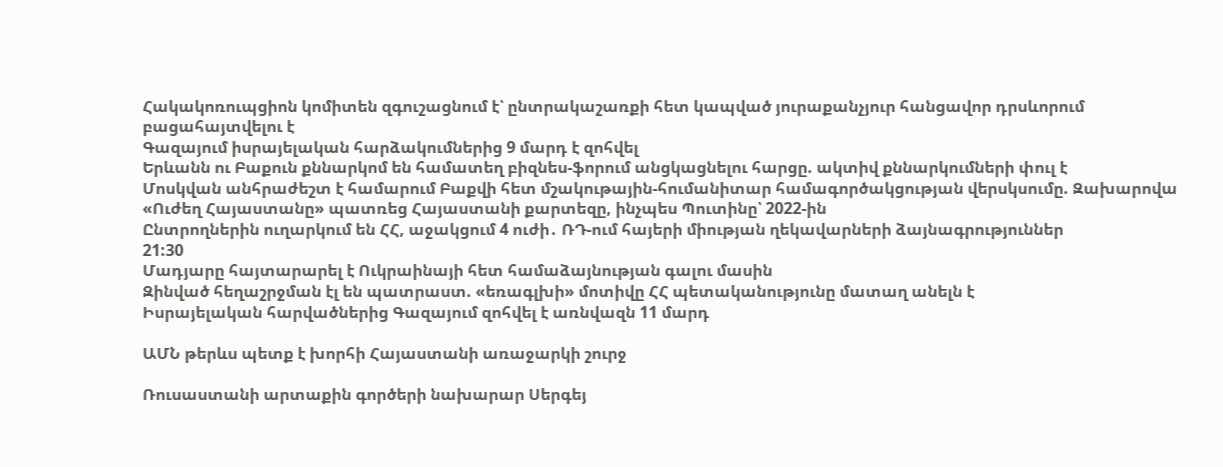Հակակոռուպցիոն կոմիտեն զգուշացնում է՝ ընտրակաշառքի հետ կապված յուրաքանչյուր հանցավոր դրսևորում բացահայտվելու է
Գազայում իսրայելական հարձակումներից 9 մարդ է զոհվել
Երևանն ու Բաքուն քննարկոմ են համատեղ բիզնես-ֆորում անցկացնելու հարցը. ակտիվ քննարկումների փուլ է
Մոսկվան անհրաժեշտ է համարում Բաքվի հետ մշակութային-հումանիտար համագործակցության վերսկսումը. Զախարովա
«Ուժեղ Հայաստանը» պատռեց Հայաստանի քարտեզը, ինչպես Պուտինը՝ 2022-ին
Ընտրողներին ուղարկում են ՀՀ, աջակցում 4 ուժի․ ՌԴ-ում հայերի միության ղեկավարների ձայնագրություններ
21:30
Մադյարը հայտարարել է Ուկրաինայի հետ համաձայնության գալու մասին
Զինված հեղաշրջման էլ են պատրաստ. «եռագլխի» մոտիվը ՀՀ պետականությունը մատաղ անելն է
Իսրայելական հարվածներից Գազայում զոհվել է առնվազն 11 մարդ

ԱՄՆ թերևս պետք է խորհի Հայաստանի առաջարկի շուրջ

Ռուսաստանի արտաքին գործերի նախարար Սերգեյ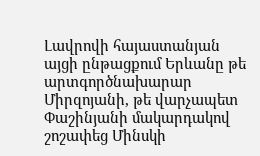Լավրովի հայաստանյան այցի ընթացքում Երևանը թե արտգործնախարար Միրզոյանի, թե վարչապետ Փաշինյանի մակարդակով շոշափեց Մինսկի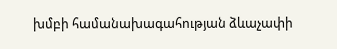խմբի համանախագահության ձևաչափի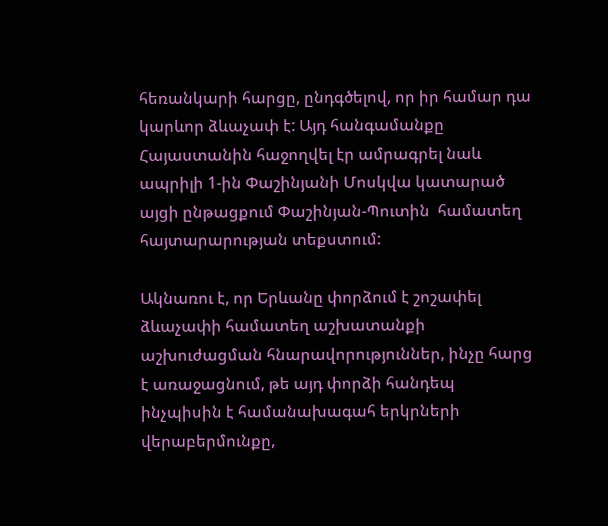հեռանկարի հարցը, ընդգծելով, որ իր համար դա կարևոր ձևաչափ է: Այդ հանգամանքը Հայաստանին հաջողվել էր ամրագրել նաև ապրիլի 1-ին Փաշինյանի Մոսկվա կատարած այցի ընթացքում Փաշինյան-Պուտին  համատեղ հայտարարության տեքստում:

Ակնառու է, որ Երևանը փորձում է շոշափել ձևաչափի համատեղ աշխատանքի աշխուժացման հնարավորություններ, ինչը հարց է առաջացնում, թե այդ փորձի հանդեպ ինչպիսին է համանախագահ երկրների վերաբերմունքը,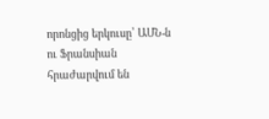որոնցից երկուսը՝ ԱՄՆ-ն ու Ֆրանսիան հրաժարվում են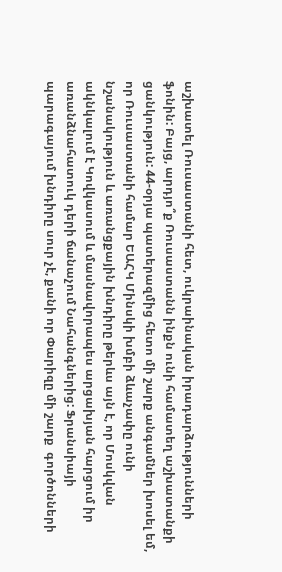աշխատել Ռուսաստանի հետ, ուկրաինական իրադարձությունների ֆոնին: Բայց, արդյո՞ք Ռուսաստանն ինքն ունի համատեղ աշխատանքի ցանկություն: 44-օրյա պատերազմից հետո մի շարք անգամներ խոսել եմ, որ Ռուսաստանի համար ԵԱՀԿ Մինսկի խմբի ձևաչափը ունի նշանակություն և առանցքային խնդիրը թերևս այն է, որ Մոսկվան ակնկալում է Կովկասում և մասնավորապես արցախյան հարցում իր առանձնահատուկ դերի ճանաչում Նահանգներից: Ֆրանսիայի պարագայում խնդիրը սուր չէ, քանի որ Փարիզը մի շարք  գործոնների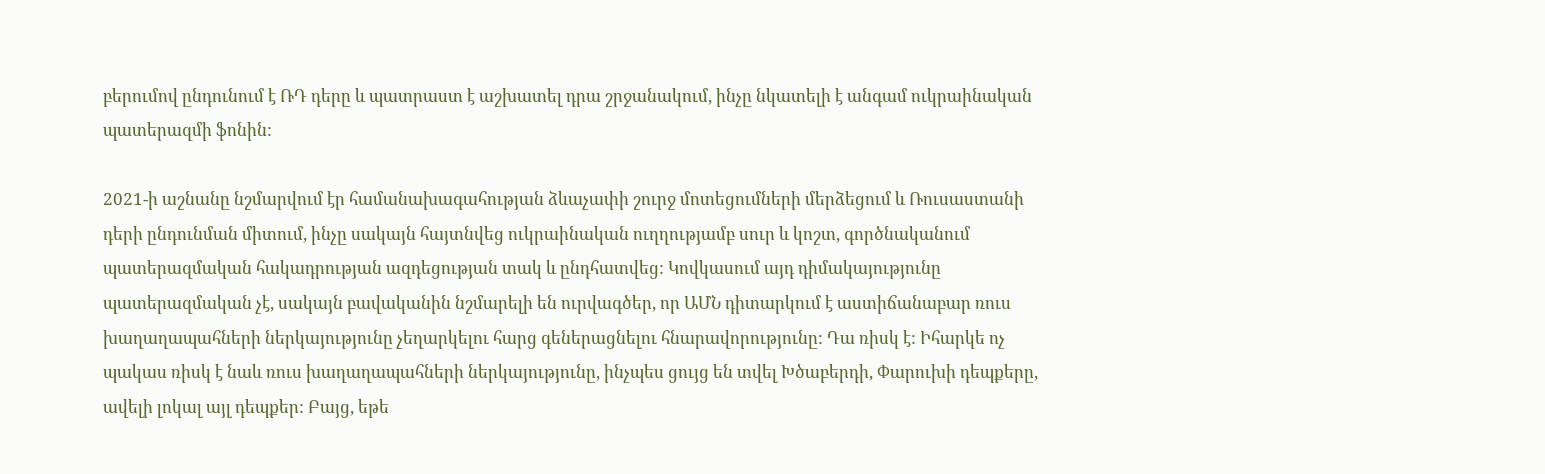բերումով ընդունում է ՌԴ դերը և պատրաստ է աշխատել դրա շրջանակում, ինչը նկատելի է անգամ ուկրաինական պատերազմի ֆոնին:

2021-ի աշնանը նշմարվում էր համանախագահության ձևաչափի շուրջ մոտեցումների մերձեցում և Ռուսաստանի դերի ընդունման միտում, ինչը սակայն հայտնվեց ուկրաինական ուղղությամբ սուր և կոշտ, գործնականում պատերազմական հակադրության ազդեցության տակ և ընդհատվեց: Կովկասում այդ դիմակայությունը պատերազմական չէ, սակայն բավականին նշմարելի են ուրվագծեր, որ ԱՄՆ դիտարկում է աստիճանաբար ռուս խաղաղապահների ներկայությունը չեղարկելու հարց գեներացնելու հնարավորությունը: Դա ռիսկ է: Իհարկե ոչ պակաս ռիսկ է նաև ռուս խաղաղապահների ներկայությունը, ինչպես ցույց են տվել Խծաբերդի, Փարուխի դեպքերը, ավելի լոկալ այլ դեպքեր: Բայց, եթե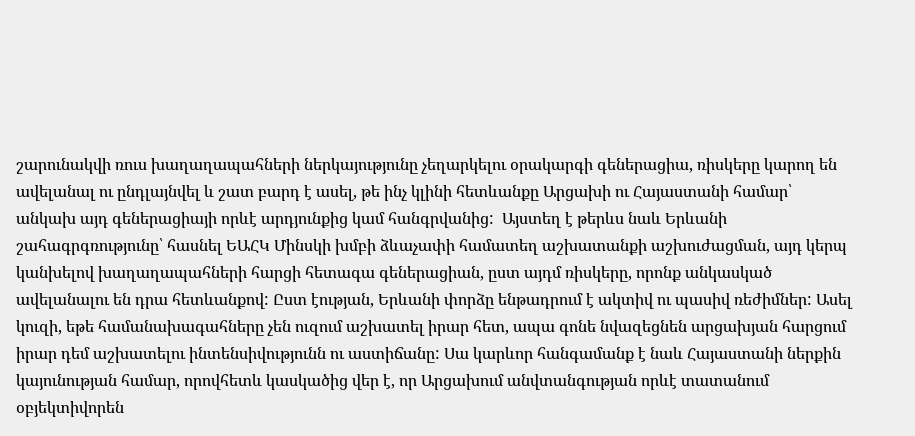շարունակվի ռուս խաղաղապահների ներկայությունը չեղարկելու օրակարգի գեներացիա, ռիսկերը կարող են ավելանալ ու ընդլայնվել և շատ բարդ է ասել, թե ինչ կլինի հետևանքը Արցախի ու Հայաստանի համար՝ անկախ այդ գեներացիայի որևէ արդյունքից կամ հանգրվանից:  Այստեղ է թերևս նաև Երևանի շահագրգռությունը՝ հասնել ԵԱՀԿ Մինսկի խմբի ձևաչափի համատեղ աշխատանքի աշխուժացման, այդ կերպ կանխելով խաղաղապահների հարցի հետագա գեներացիան, ըստ այդմ ռիսկերը, որոնք անկասկած ավելանալու են դրա հետևանքով: Ըստ էության, Երևանի փորձը ենթադրում է ակտիվ ու պասիվ ռեժիմներ: Ասել կուզի, եթե համանախագահները չեն ուզում աշխատել իրար հետ, ապա գոնե նվազեցնեն արցախյան հարցում իրար դեմ աշխատելու ինտենսիվությունն ու աստիճանը: Սա կարևոր հանգամանք է նաև Հայաստանի ներքին կայունության համար, որովհետև կասկածից վեր է, որ Արցախում անվտանգության որևէ տատանում օբյեկտիվորեն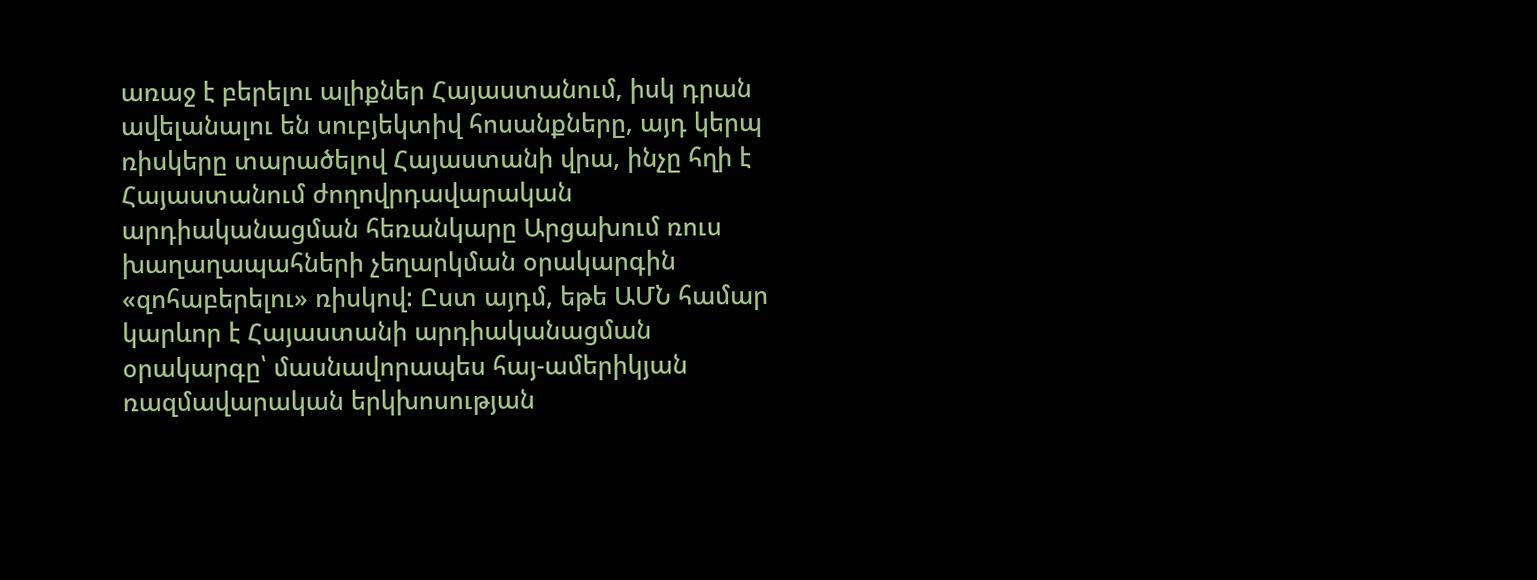առաջ է բերելու ալիքներ Հայաստանում, իսկ դրան ավելանալու են սուբյեկտիվ հոսանքները, այդ կերպ ռիսկերը տարածելով Հայաստանի վրա, ինչը հղի է Հայաստանում ժողովրդավարական արդիականացման հեռանկարը Արցախում ռուս խաղաղապահների չեղարկման օրակարգին «զոհաբերելու» ռիսկով: Ըստ այդմ, եթե ԱՄՆ համար կարևոր է Հայաստանի արդիականացման օրակարգը՝ մասնավորապես հայ-ամերիկյան ռազմավարական երկխոսության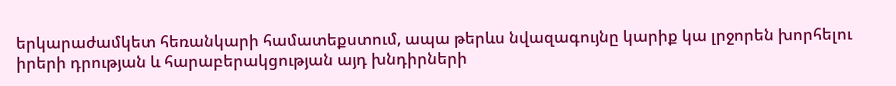երկարաժամկետ հեռանկարի համատեքստում, ապա թերևս նվազագույնը կարիք կա լրջորեն խորհելու իրերի դրության և հարաբերակցության այդ խնդիրների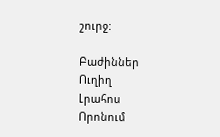շուրջ:

Բաժիններ
Ուղիղ
Լրահոս
Որոնում